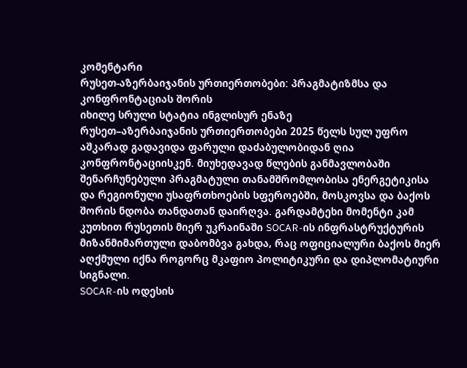კომენტარი
რუსეთ-აზერბაიჯანის ურთიერთობები: პრაგმატიზმსა და კონფრონტაციას შორის
იხილე სრული სტატია ინგლისურ ენაზე
რუსეთ–აზერბაიჯანის ურთიერთობები 2025 წელს სულ უფრო აშკარად გადავიდა ფარული დაძაბულობიდან ღია კონფრონტაციისკენ. მიუხედავად წლების განმავლობაში შენარჩუნებული პრაგმატული თანამშრომლობისა ენერგეტიკისა და რეგიონული უსაფრთხოების სფეროებში, მოსკოვსა და ბაქოს შორის ნდობა თანდათან დაირღვა. გარდამტეხი მომენტი კამ კუთხით რუსეთის მიერ უკრაინაში SOCAR-ის ინფრასტრუქტურის მიზანმიმართული დაბომბვა გახდა, რაც ოფიციალური ბაქოს მიერ აღქმული იქნა როგორც მკაფიო პოლიტიკური და დიპლომატიური სიგნალი.
SOCAR-ის ოდესის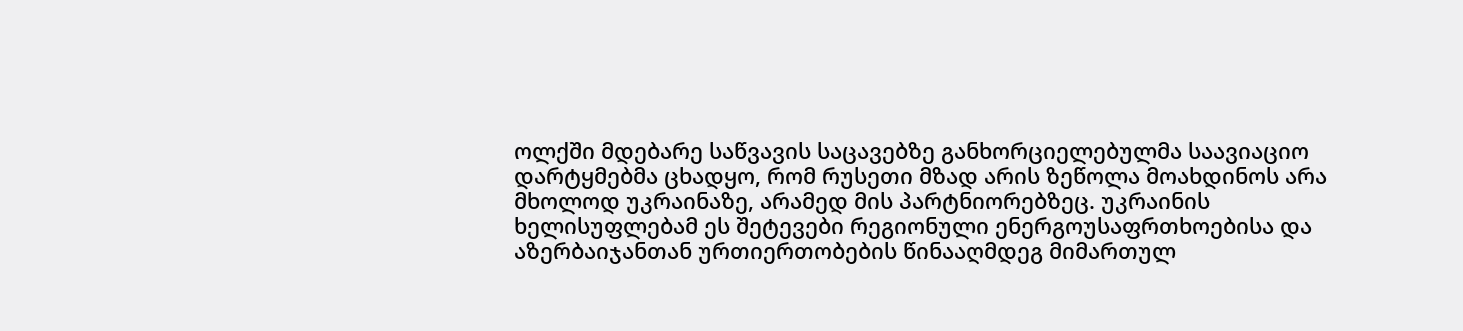ოლქში მდებარე საწვავის საცავებზე განხორციელებულმა საავიაციო დარტყმებმა ცხადყო, რომ რუსეთი მზად არის ზეწოლა მოახდინოს არა მხოლოდ უკრაინაზე, არამედ მის პარტნიორებზეც. უკრაინის ხელისუფლებამ ეს შეტევები რეგიონული ენერგოუსაფრთხოებისა და აზერბაიჯანთან ურთიერთობების წინააღმდეგ მიმართულ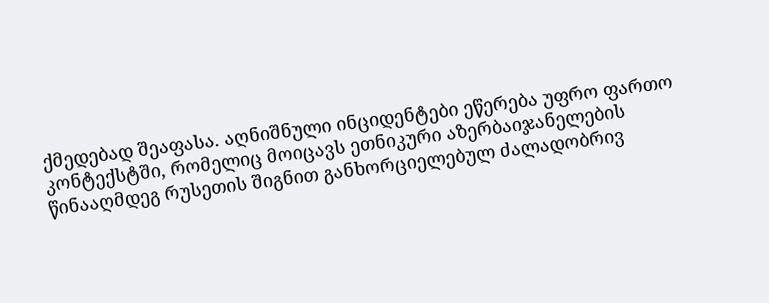ქმედებად შეაფასა. აღნიშნული ინციდენტები ეწერება უფრო ფართო კონტექსტში, რომელიც მოიცავს ეთნიკური აზერბაიჯანელების წინააღმდეგ რუსეთის შიგნით განხორციელებულ ძალადობრივ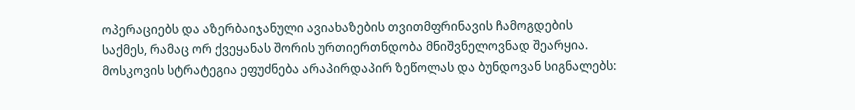ოპერაციებს და აზერბაიჯანული ავიახაზების თვითმფრინავის ჩამოგდების საქმეს, რამაც ორ ქვეყანას შორის ურთიერთნდობა მნიშვნელოვნად შეარყია.
მოსკოვის სტრატეგია ეფუძნება არაპირდაპირ ზეწოლას და ბუნდოვან სიგნალებს: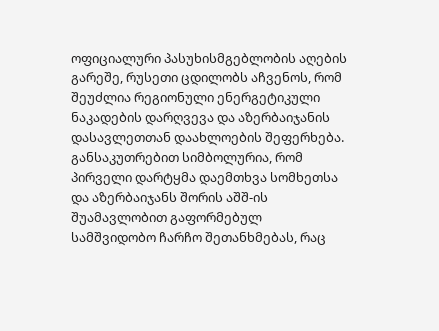ოფიციალური პასუხისმგებლობის აღების გარეშე, რუსეთი ცდილობს აჩვენოს, რომ შეუძლია რეგიონული ენერგეტიკული ნაკადების დარღვევა და აზერბაიჯანის დასავლეთთან დაახლოების შეფერხება. განსაკუთრებით სიმბოლურია, რომ პირველი დარტყმა დაემთხვა სომხეთსა და აზერბაიჯანს შორის აშშ-ის შუამავლობით გაფორმებულ სამშვიდობო ჩარჩო შეთანხმებას, რაც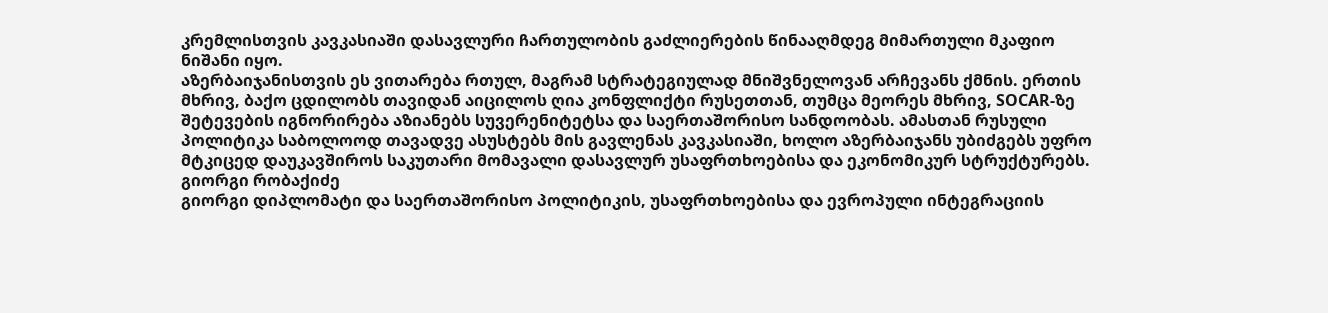კრემლისთვის კავკასიაში დასავლური ჩართულობის გაძლიერების წინააღმდეგ მიმართული მკაფიო ნიშანი იყო.
აზერბაიჯანისთვის ეს ვითარება რთულ, მაგრამ სტრატეგიულად მნიშვნელოვან არჩევანს ქმნის. ერთის მხრივ, ბაქო ცდილობს თავიდან აიცილოს ღია კონფლიქტი რუსეთთან, თუმცა მეორეს მხრივ, SOCAR-ზე შეტევების იგნორირება აზიანებს სუვერენიტეტსა და საერთაშორისო სანდოობას. ამასთან რუსული პოლიტიკა საბოლოოდ თავადვე ასუსტებს მის გავლენას კავკასიაში, ხოლო აზერბაიჯანს უბიძგებს უფრო მტკიცედ დაუკავშიროს საკუთარი მომავალი დასავლურ უსაფრთხოებისა და ეკონომიკურ სტრუქტურებს.
გიორგი რობაქიძე
გიორგი დიპლომატი და საერთაშორისო პოლიტიკის, უსაფრთხოებისა და ევროპული ინტეგრაციის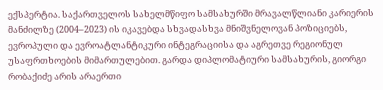ექსპერტია. საქართველოს სახელმწიფო სამსახურში მრავალწლიანი კარიერის მანძილზე (2004–2023) ის იკავებდა სხვადასხვა მნიშვნელოვან პოზიციებს, ევროპული და ევროატლანტიკური ინტეგრაციისა და აგრეთვე რეგიონულ უსაფრთხოების მიმართულებით. გარდა დიპლომატიური სამსახურის, გიორგი რობაქიძე არის არაერთი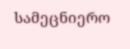სამეცნიერო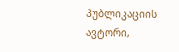პუბლიკაციის ავტორი,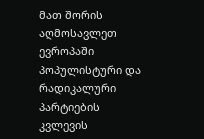მათ შორის აღმოსავლეთ ევროპაში პოპულისტური და რადიკალური პარტიების კვლევის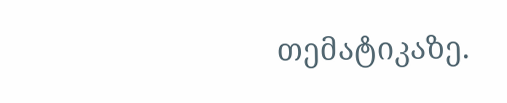თემატიკაზე.